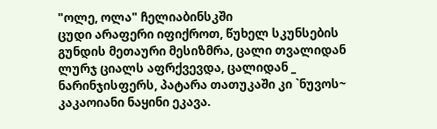"ოლე, ოლა" ჩელიაბინსკში
ცუდი არაფერი იფიქროთ, წუხელ სკუნსების გუნდის მეთაური მესიზმრა, ცალი თვალიდან ლურჯ ციალს აფრქვევდა, ცალიდან _ ნარინჯისფერს, პატარა თათუკაში კი `ნუვოს~ კაკაოიანი ნაყინი ეკავა.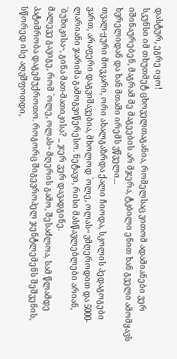დასტურ, ეგრე იყო!
სკუნსი იმ თხუთმეტ ცხოველთაგანია, რომელსაც ვითომ ადამიანები ვერ იშინაურებენ, მაგრამ მე მაგეების არ მჯერა, ტკბილი ენით ხან გველი ამომყავს ხვრელიდან და ხან მთაში ირემს ვწველი...
თვალ-ყური მოვკარი, ორი ახალგაზრდა ქალი ჩიოდა, სკოლის პედაგოგები ვართ, არაფერი დაგვიშავებია, მხოლოდ `ოლე, ოლას~ ვმღეროდით და 5000-ლარიანი ჯარიმა გამოგვიწერესო. ნეტავი, რისი მასწავლებლები არიან, `ბუზიკისა~, გინა მათ-მათიკისა? _ ჯერ ვერ დავადგინე.
მალევე გავიგე, რომ `ოლე, ოლას~ მღერის გამო, შესაძლოა, სამ წლამდე პატიმრობა დაგემუქროთო. როგორც შიგევროპელ ჯენტლემენს შეშვენის, სწორედ ისე აღვშფოთდი,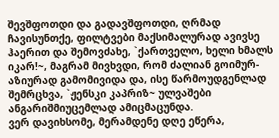შევშფოთდი და გადავშფოთდი, ღრმად ჩავისუნთქე, ფილტვები მაქსიმალურად ავივსე ჰაერით და შემოვძახე, `ქართველო, ხელი ხმალს იკარ!~, მაგრამ მივხვდი, რომ ძალიან გოიმურ-აზიურად გამომივიდა და, ისე წარმოუდგენლად შემრცხვა, `ჟენსკი კაპრიზ~ ულვაშები ანგარიშმიუცემლად ამიცმაცუნდა.
ვერ დავიხსომე, მერამდენე დღე ეწერა,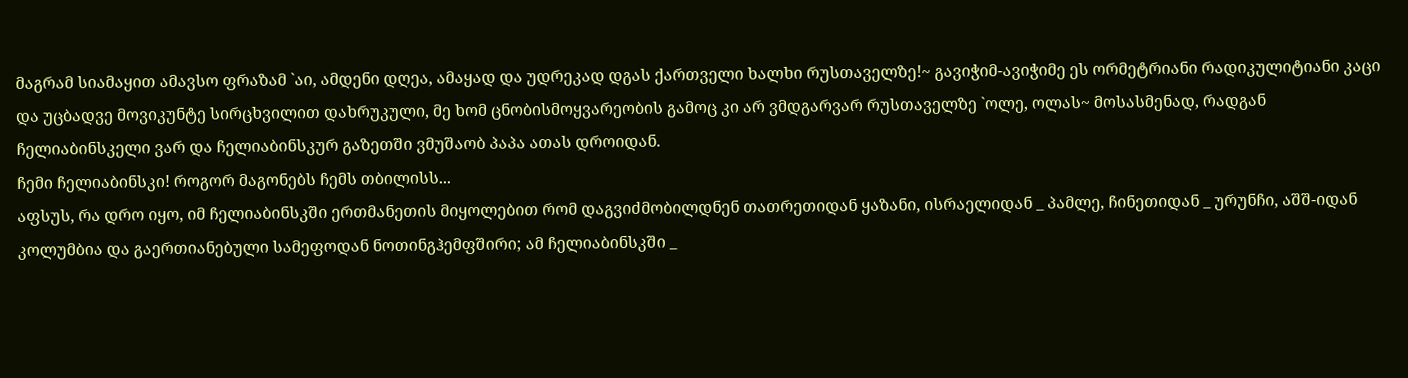მაგრამ სიამაყით ამავსო ფრაზამ `აი, ამდენი დღეა, ამაყად და უდრეკად დგას ქართველი ხალხი რუსთაველზე!~ გავიჭიმ-ავიჭიმე ეს ორმეტრიანი რადიკულიტიანი კაცი და უცბადვე მოვიკუნტე სირცხვილით დახრუკული, მე ხომ ცნობისმოყვარეობის გამოც კი არ ვმდგარვარ რუსთაველზე `ოლე, ოლას~ მოსასმენად, რადგან ჩელიაბინსკელი ვარ და ჩელიაბინსკურ გაზეთში ვმუშაობ პაპა ათას დროიდან.
ჩემი ჩელიაბინსკი! როგორ მაგონებს ჩემს თბილისს...
აფსუს, რა დრო იყო, იმ ჩელიაბინსკში ერთმანეთის მიყოლებით რომ დაგვიძმობილდნენ თათრეთიდან ყაზანი, ისრაელიდან _ პამლე, ჩინეთიდან _ ურუნჩი, აშშ-იდან კოლუმბია და გაერთიანებული სამეფოდან ნოთინგჰემფშირი; ამ ჩელიაბინსკში _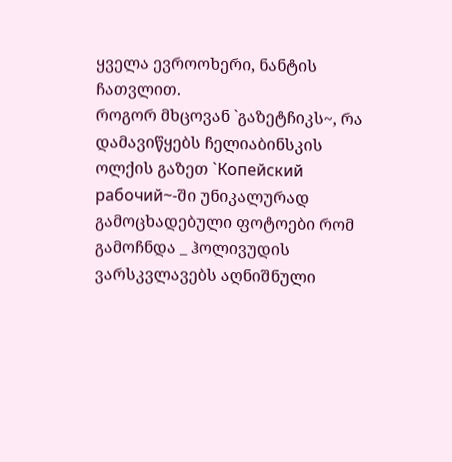ყველა ევროოხერი, ნანტის ჩათვლით.
როგორ მხცოვან `გაზეტჩიკს~, რა დამავიწყებს ჩელიაბინსკის ოლქის გაზეთ `Копейский рабочий~-ში უნიკალურად გამოცხადებული ფოტოები რომ გამოჩნდა _ ჰოლივუდის ვარსკვლავებს აღნიშნული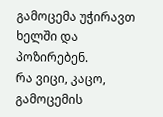გამოცემა უჭირავთ ხელში და პოზირებენ.
რა ვიცი, კაცო, გამოცემის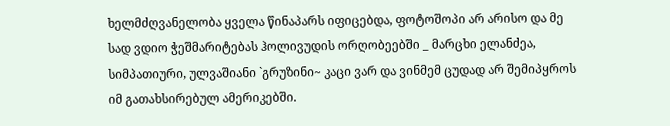ხელმძღვანელობა ყველა წინაპარს იფიცებდა, ფოტოშოპი არ არისო და მე სად ვდიო ჭეშმარიტებას ჰოლივუდის ორღობეებში _ მარცხი ელანძეა, სიმპათიური, ულვაშიანი `გრუზინი~ კაცი ვარ და ვინმემ ცუდად არ შემიპყროს იმ გათახსირებულ ამერიკებში.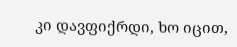კი დავფიქრდი, ხო იცით,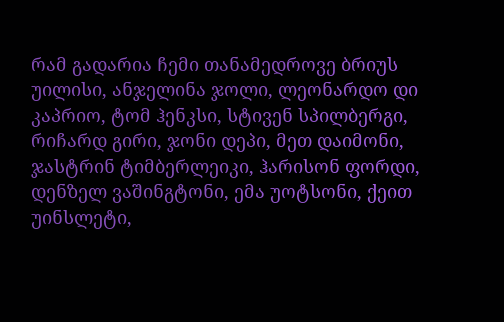რამ გადარია ჩემი თანამედროვე ბრიუს უილისი, ანჯელინა ჯოლი, ლეონარდო დი კაპრიო, ტომ ჰენკსი, სტივენ სპილბერგი, რიჩარდ გირი, ჯონი დეპი, მეთ დაიმონი, ჯასტრინ ტიმბერლეიკი, ჰარისონ ფორდი, დენზელ ვაშინგტონი, ემა უოტსონი, ქეით უინსლეტი,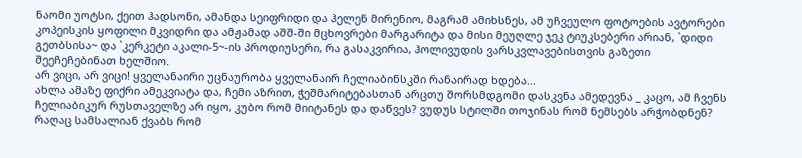ნაომი უოტსი, ქეით ჰადსონი, ამანდა სეიფრიდი და ჰელენ მირენიო, მაგრამ ამიხსნეს, ამ უჩვეულო ფოტოების ავტორები კოპეისკის ყოფილი მკვიდრი და ამჟამად აშშ-ში მცხოვრები მარგარიტა და მისი მეუღლე ჯეკ ტიუკსებერი არიან, `დიდი გეთბსისა~ და `კერკეტი აკალი-5~-ის პროდიუსერი, რა გასაკვირია, ჰოლივუდის ვარსკვლავებისთვის გაზეთი შეეჩეჩებინათ ხელშიო.
არ ვიცი, არ ვიცი! ყველანაირი უცნაურობა ყველანაირ ჩელიაბინსკში რანაირად ხდება...
ახლა ამაზე ფიქრი ამეკვიატა და, ჩემი აზრით, ჭეშმარიტებასთან არცთუ შორსმდგომი დასკვნა ამედევნა _ კაცო, ამ ჩვენს ჩელიაბიკურ რუსთაველზე არ იყო, კუბო რომ მიიტანეს და დაწვეს? ვუდუს სტილში თოჯინას რომ ნემსებს არჭობდნენ? რაღაც სამსალიან ქვაბს რომ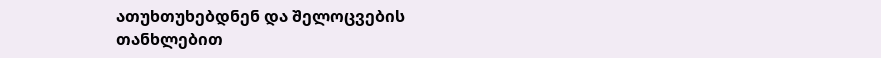ათუხთუხებდნენ და შელოცვების თანხლებით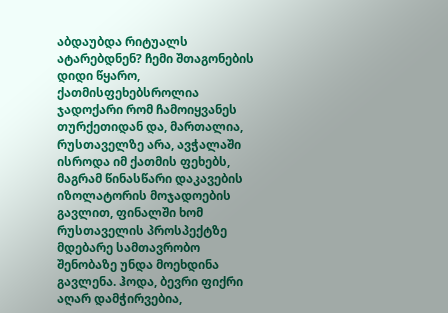აბდაუბდა რიტუალს ატარებდნენ? ჩემი შთაგონების დიდი წყარო, ქათმისფეხებსროლია ჯადოქარი რომ ჩამოიყვანეს თურქეთიდან და, მართალია, რუსთაველზე არა, ავჭალაში ისროდა იმ ქათმის ფეხებს, მაგრამ წინასწარი დაკავების იზოლატორის მოჯადოების გავლით, ფინალში ხომ რუსთაველის პროსპექტზე მდებარე სამთავრობო შენობაზე უნდა მოეხდინა გავლენა. ჰოდა, ბევრი ფიქრი აღარ დამჭირვებია,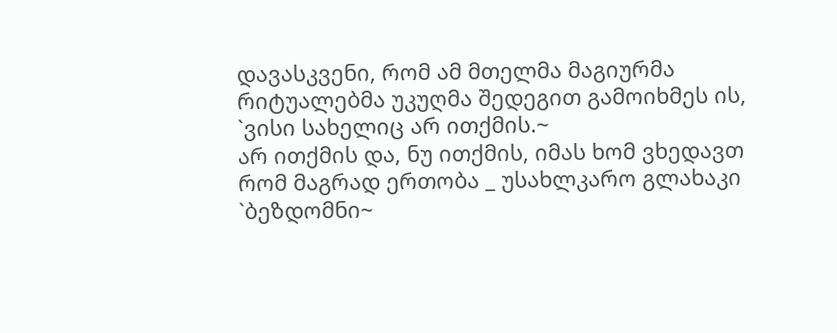დავასკვენი, რომ ამ მთელმა მაგიურმა რიტუალებმა უკუღმა შედეგით გამოიხმეს ის, `ვისი სახელიც არ ითქმის.~
არ ითქმის და, ნუ ითქმის, იმას ხომ ვხედავთ რომ მაგრად ერთობა _ უსახლკარო გლახაკი `ბეზდომნი~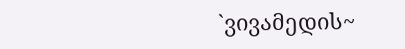`ვივამედის~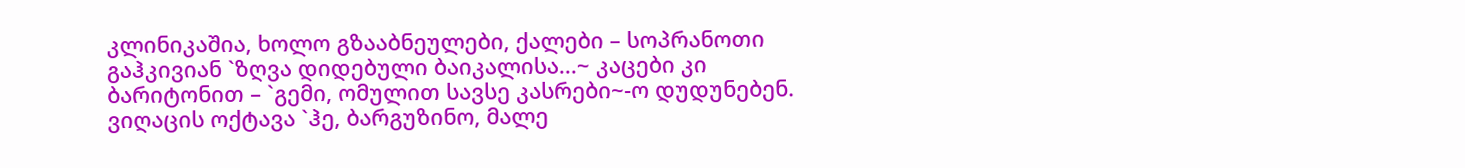კლინიკაშია, ხოლო გზააბნეულები, ქალები – სოპრანოთი გაჰკივიან `ზღვა დიდებული ბაიკალისა...~ კაცები კი ბარიტონით – `გემი, ომულით სავსე კასრები~-ო დუდუნებენ. ვიღაცის ოქტავა `ჰე, ბარგუზინო, მალე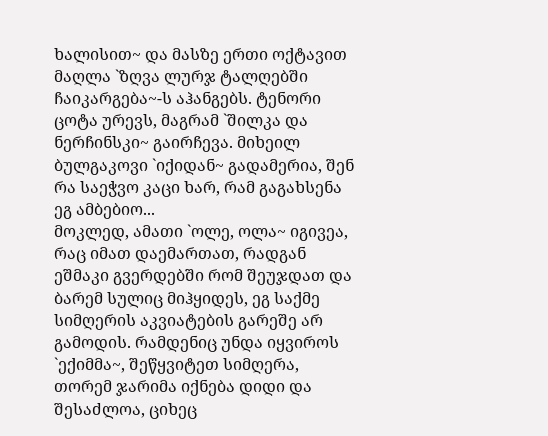ხალისით~ და მასზე ერთი ოქტავით მაღლა `ზღვა ლურჯ ტალღებში ჩაიკარგება~-ს აჰანგებს. ტენორი ცოტა ურევს, მაგრამ `შილკა და ნერჩინსკი~ გაირჩევა. მიხეილ ბულგაკოვი `იქიდან~ გადამერია, შენ რა საეჭვო კაცი ხარ, რამ გაგახსენა ეგ ამბებიო...
მოკლედ, ამათი `ოლე, ოლა~ იგივეა, რაც იმათ დაემართათ, რადგან ეშმაკი გვერდებში რომ შეუჯდათ და ბარემ სულიც მიჰყიდეს, ეგ საქმე სიმღერის აკვიატების გარეშე არ გამოდის. რამდენიც უნდა იყვიროს `ექიმმა~, შეწყვიტეთ სიმღერა, თორემ ჯარიმა იქნება დიდი და შესაძლოა, ციხეც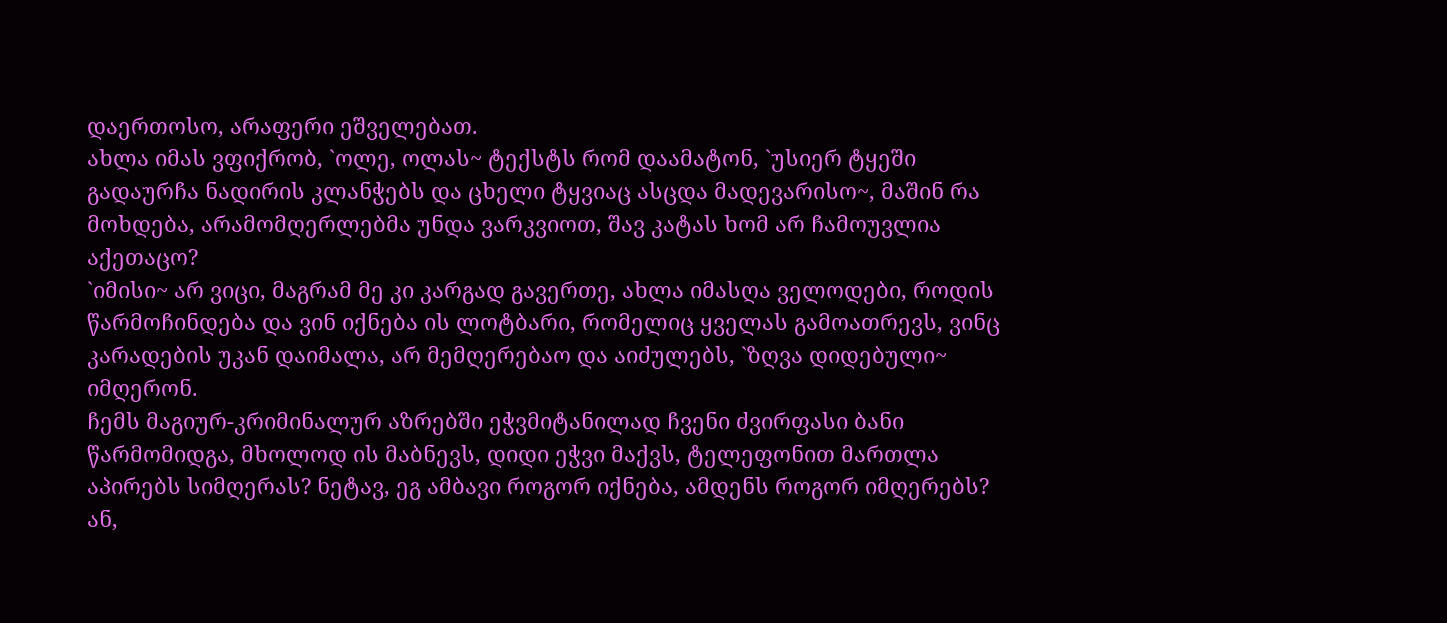დაერთოსო, არაფერი ეშველებათ.
ახლა იმას ვფიქრობ, `ოლე, ოლას~ ტექსტს რომ დაამატონ, `უსიერ ტყეში გადაურჩა ნადირის კლანჭებს და ცხელი ტყვიაც ასცდა მადევარისო~, მაშინ რა მოხდება, არამომღერლებმა უნდა ვარკვიოთ, შავ კატას ხომ არ ჩამოუვლია აქეთაცო?
`იმისი~ არ ვიცი, მაგრამ მე კი კარგად გავერთე, ახლა იმასღა ველოდები, როდის წარმოჩინდება და ვინ იქნება ის ლოტბარი, რომელიც ყველას გამოათრევს, ვინც კარადების უკან დაიმალა, არ მემღერებაო და აიძულებს, `ზღვა დიდებული~ იმღერონ.
ჩემს მაგიურ-კრიმინალურ აზრებში ეჭვმიტანილად ჩვენი ძვირფასი ბანი წარმომიდგა, მხოლოდ ის მაბნევს, დიდი ეჭვი მაქვს, ტელეფონით მართლა აპირებს სიმღერას? ნეტავ, ეგ ამბავი როგორ იქნება, ამდენს როგორ იმღერებს? ან,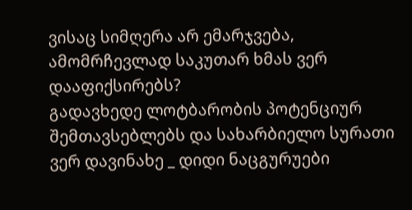ვისაც სიმღერა არ ემარჯვება, ამომრჩევლად საკუთარ ხმას ვერ დააფიქსირებს?
გადავხედე ლოტბარობის პოტენციურ შემთავსებლებს და სახარბიელო სურათი ვერ დავინახე _ დიდი ნაცგურუები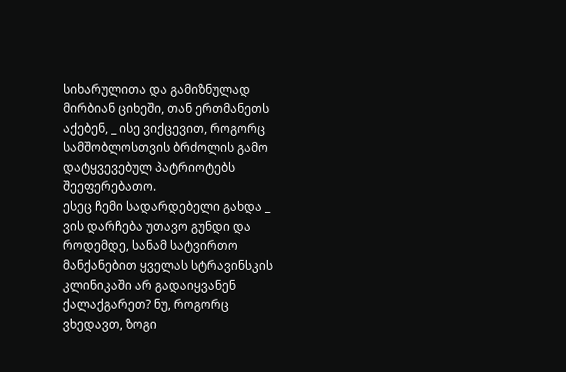სიხარულითა და გამიზნულად მირბიან ციხეში, თან ერთმანეთს აქებენ, _ ისე ვიქცევით, როგორც სამშობლოსთვის ბრძოლის გამო დატყვევებულ პატრიოტებს შეეფერებათო.
ესეც ჩემი სადარდებელი გახდა _ ვის დარჩება უთავო გუნდი და როდემდე, სანამ სატვირთო მანქანებით ყველას სტრავინსკის კლინიკაში არ გადაიყვანენ ქალაქგარეთ? ნუ, როგორც ვხედავთ, ზოგი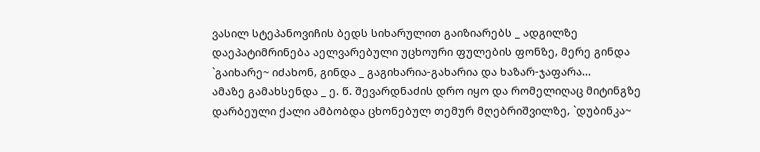ვასილ სტეპანოვიჩის ბედს სიხარულით გაიზიარებს _ ადგილზე დაეპატიმრინება აელვარებული უცხოური ფულების ფონზე, მერე გინდა `გაიხარე~ იძახონ, გინდა _ გაგიხარია-გახარია და ხაზარ-ჯაფარა...
ამაზე გამახსენდა _ ე. წ. შევარდნაძის დრო იყო და რომელიღაც მიტინგზე დარბეული ქალი ამბობდა ცხონებულ თემურ მღებრიშვილზე, `დუბინკა~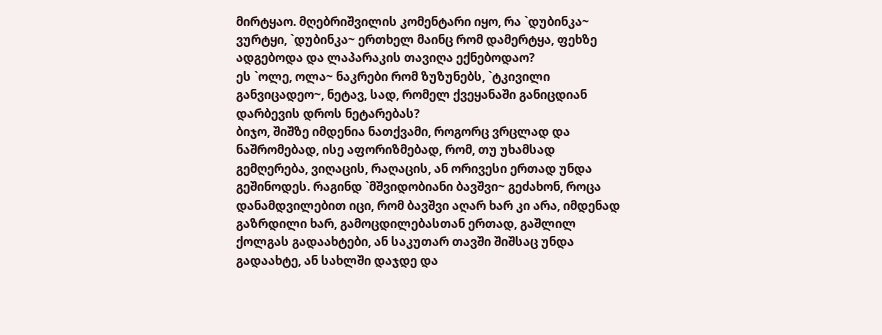მირტყაო. მღებრიშვილის კომენტარი იყო, რა `დუბინკა~ ვურტყი, `დუბინკა~ ერთხელ მაინც რომ დამერტყა, ფეხზე ადგებოდა და ლაპარაკის თავიღა ექნებოდაო?
ეს `ოლე, ოლა~ ნაკრები რომ ზუზუნებს, `ტკივილი განვიცადეო~, ნეტავ, სად, რომელ ქვეყანაში განიცდიან დარბევის დროს ნეტარებას?
ბიჯო, შიშზე იმდენია ნათქვამი, როგორც ვრცლად და ნაშრომებად, ისე აფორიზმებად, რომ, თუ უხამსად გემღერება, ვიღაცის, რაღაცის, ან ორივესი ერთად უნდა გეშინოდეს. რაგინდ `მშვიდობიანი ბავშვი~ გეძახონ, როცა დანამდვილებით იცი, რომ ბავშვი აღარ ხარ კი არა, იმდენად გაზრდილი ხარ, გამოცდილებასთან ერთად, გაშლილ ქოლგას გადაახტები, ან საკუთარ თავში შიშსაც უნდა გადაახტე, ან სახლში დაჯდე და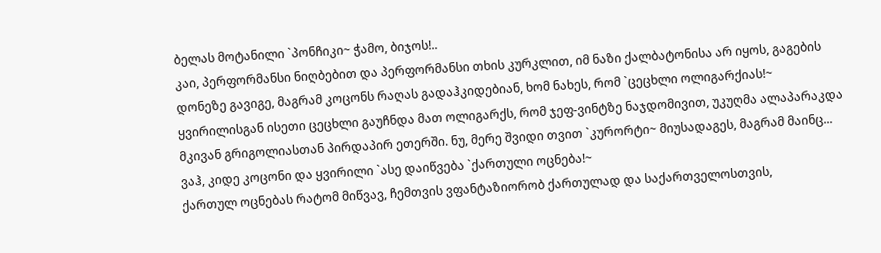ბელას მოტანილი `პონჩიკი~ ჭამო, ბიჯოს!..
კაი, პერფორმანსი ნიღბებით და პერფორმანსი თხის კურკლით, იმ ნაზი ქალბატონისა არ იყოს, გაგების დონეზე გავიგე, მაგრამ კოცონს რაღას გადაჰკიდებიან, ხომ ნახეს, რომ `ცეცხლი ოლიგარქიას!~ ყვირილისგან ისეთი ცეცხლი გაუჩნდა მათ ოლიგარქს, რომ ჯეფ-ვინტზე ნაჯდომივით, უკუღმა ალაპარაკდა მკივან გრიგოლიასთან პირდაპირ ეთერში. ნუ, მერე შვიდი თვით `კურორტი~ მიუსადაგეს, მაგრამ მაინც...
ვაჰ, კიდე კოცონი და ყვირილი `ასე დაიწვება `ქართული ოცნება!~
ქართულ ოცნებას რატომ მიწვავ, ჩემთვის ვფანტაზიორობ ქართულად და საქართველოსთვის,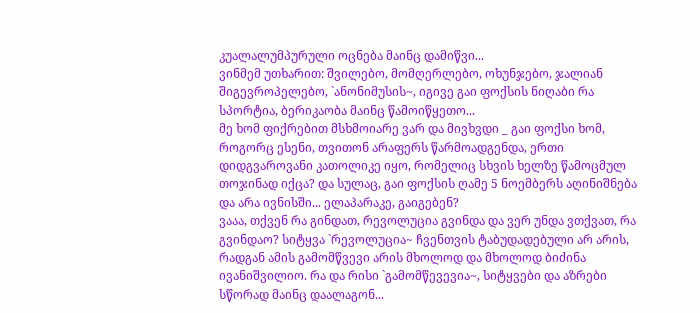კუალალუმპურული ოცნება მაინც დამიწვი...
ვინმემ უთხარით: შვილებო, მომღერლებო, ოხუნჯებო, ჯალიან შიგევროპელებო, `ანონიმუსის~, იგივე გაი ფოქსის ნიღაბი რა სპორტია, ბერიკაობა მაინც წამოიწყეთო...
მე ხომ ფიქრებით მსხმოიარე ვარ და მივხვდი _ გაი ფოქსი ხომ, როგორც ესენი, თვითონ არაფერს წარმოადგენდა, ერთი დიდგვაროვანი კათოლიკე იყო, რომელიც სხვის ხელზე წამოცმულ თოჯინად იქცა? და სულაც, გაი ფოქსის ღამე 5 ნოემბერს აღინიშნება და არა ივნისში... ელაპარაკე, გაიგებენ?
ვააა, თქვენ რა გინდათ, რევოლუცია გვინდა და ვერ უნდა ვთქვათ, რა გვინდაო? სიტყვა `რევოლუცია~ ჩვენთვის ტაბუდადებული არ არის, რადგან ამის გამომწვევი არის მხოლოდ და მხოლოდ ბიძინა ივანიშვილიო. რა და რისი `გამომწევევია~, სიტყვები და აზრები სწორად მაინც დაალაგონ...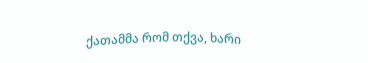ქათამმა რომ თქვა, ხარი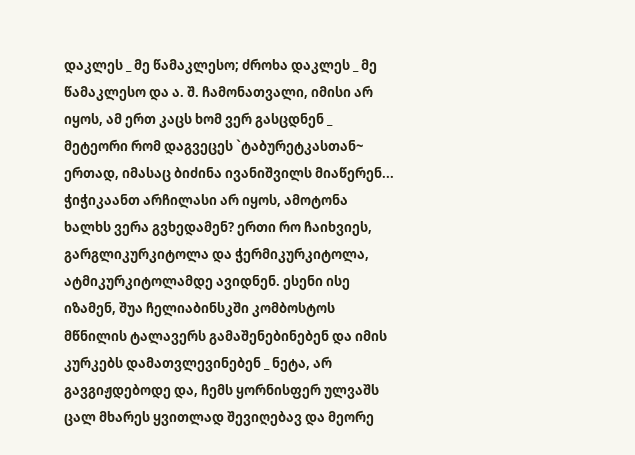დაკლეს _ მე წამაკლესო; ძროხა დაკლეს _ მე წამაკლესო და ა. შ. ჩამონათვალი, იმისი არ იყოს, ამ ერთ კაცს ხომ ვერ გასცდნენ _ მეტეორი რომ დაგვეცეს `ტაბურეტკასთან~ ერთად, იმასაც ბიძინა ივანიშვილს მიაწერენ...
ჭიჭიკაანთ არჩილასი არ იყოს, ამოტონა ხალხს ვერა გვხედამენ? ერთი რო ჩაიხვიეს, გარგლიკურკიტოლა და ჭერმიკურკიტოლა, ატმიკურკიტოლამდე ავიდნენ. ესენი ისე იზამენ, შუა ჩელიაბინსკში კომბოსტოს მწნილის ტალავერს გამაშენებინებენ და იმის კურკებს დამათვლევინებენ _ ნეტა, არ გავგიჟდებოდე და, ჩემს ყორნისფერ ულვაშს ცალ მხარეს ყვითლად შევიღებავ და მეორე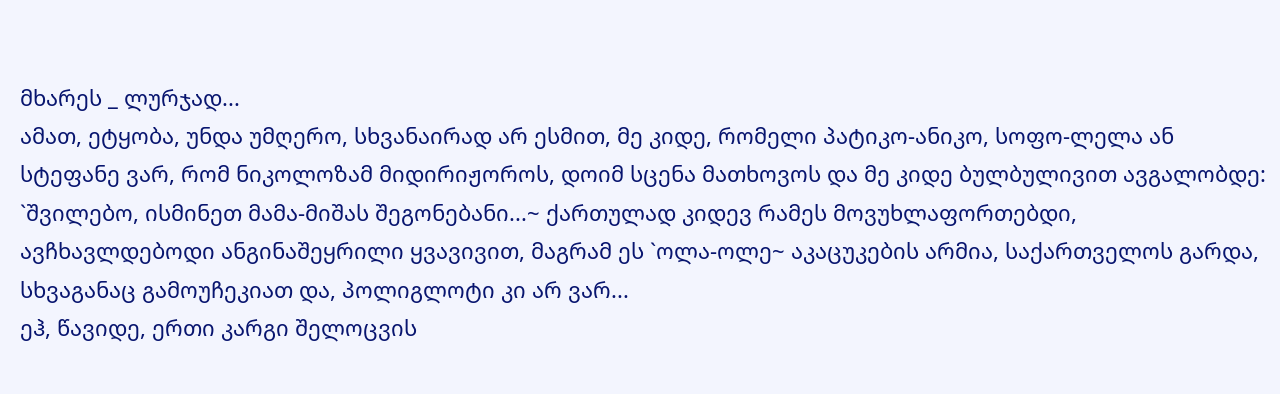მხარეს _ ლურჯად...
ამათ, ეტყობა, უნდა უმღერო, სხვანაირად არ ესმით, მე კიდე, რომელი პატიკო-ანიკო, სოფო-ლელა ან სტეფანე ვარ, რომ ნიკოლოზამ მიდირიჟოროს, დოიმ სცენა მათხოვოს და მე კიდე ბულბულივით ავგალობდე: `შვილებო, ისმინეთ მამა-მიშას შეგონებანი...~ ქართულად კიდევ რამეს მოვუხლაფორთებდი, ავჩხავლდებოდი ანგინაშეყრილი ყვავივით, მაგრამ ეს `ოლა-ოლე~ აკაცუკების არმია, საქართველოს გარდა, სხვაგანაც გამოუჩეკიათ და, პოლიგლოტი კი არ ვარ...
ეჰ, წავიდე, ერთი კარგი შელოცვის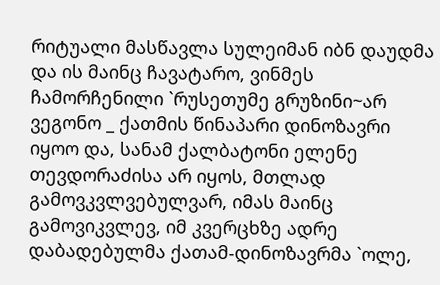რიტუალი მასწავლა სულეიმან იბნ დაუდმა და ის მაინც ჩავატარო, ვინმეს ჩამორჩენილი `რუსეთუმე გრუზინი~არ ვეგონო _ ქათმის წინაპარი დინოზავრი იყოო და, სანამ ქალბატონი ელენე თევდორაძისა არ იყოს, მთლად გამოვკვლვებულვარ, იმას მაინც გამოვიკვლევ, იმ კვერცხზე ადრე დაბადებულმა ქათამ-დინოზავრმა `ოლე,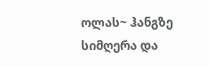ოლას~ ჰანგზე სიმღერა და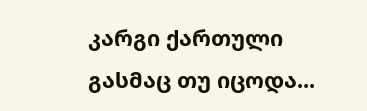კარგი ქართული გასმაც თუ იცოდა...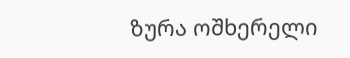ზურა ოშხერელი